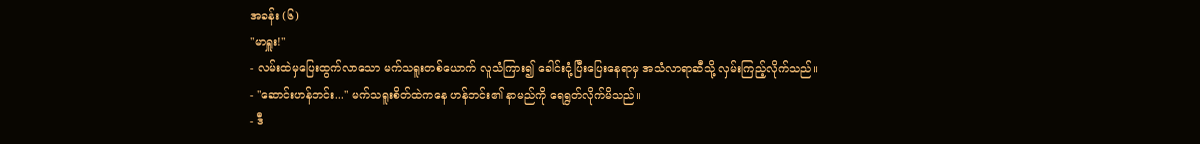အခန်း (၆)
"မာရှူး!"
- လမ်းထဲမှပြေးထွက်လာသော မက်သရူးတစ်ယောက် လူသံကြား၍ ခေါင်းငုံ့ပြီးပြေးနေရာမှ အသံလာရာဆီသို့ လှမ်းကြည့်လိုက်သည်။
- "ဆောင်းဟန်ဘင်း..." မက်သရူးစိတ်ထဲကနေ ဟန်ဘင်း၏ နာမည်ကို ရေရွတ်လိုက်မိသည်။
- ဒီ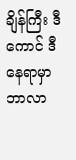ချိန်ကြီး ဒီကောင် ဒီနေရာမှာ ဘာလာ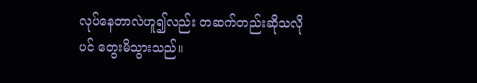လုပ်နေတာလဲဟူ၍လည်း တဆက်တည်းဆိုသလိုပင် တွေးမိသွားသည်။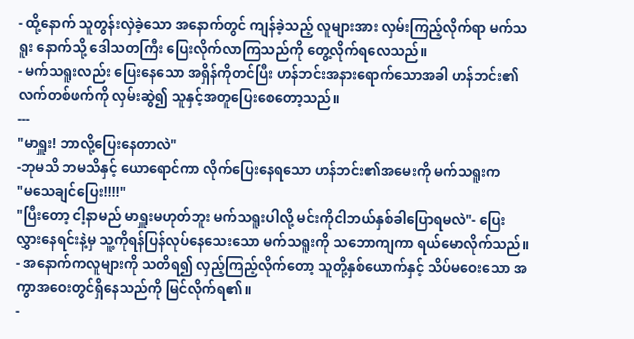- ထို့နောက် သူတွန်းလှဲခဲ့သော အနောက်တွင် ကျန်ခဲ့သည့် လူများအား လှမ်းကြည့်လိုက်ရာ မက်သရူး နောက်သို့ ဒေါသတကြီး ပြေးလိုက်လာကြသည်ကို တွေ့လိုက်ရလေသည်။
- မက်သရူးလည်း ပြေးနေသော အရှိန်ကိုတင်ပြီး ဟန်ဘင်းအနားရောက်သောအခါ ဟန်ဘင်း၏လက်တစ်ဖက်ကို လှမ်းဆွဲ၍ သူနှင့်အတူပြေးစေတော့သည်။
---
"မာရှူး! ဘာလို့ပြေးနေတာလဲ"
-ဘုမသိ ဘမသိနှင့် ယောရောင်ကာ လိုက်ပြေးနေရသော ဟန်ဘင်း၏အမေးကို မက်သရူးက
"မသေချင်ပြေး!!!!"
"ပြီးတော့ ငါ့နာမည် မာရှူးမဟုတ်ဘူး မက်သရူးပါလို့ မင်းကိုငါဘယ်နှစ်ခါပြောရမလဲ"- ပြေးလွှားနေရင်းနဲ့မှ သူ့ကိုရန်ပြန်လုပ်နေသေးသော မက်သရူးကို သဘောကျကာ ရယ်မောလိုက်သည်။
- အနောက်ကလူများကို သတိရ၍ လှည့်ကြည့်လိုက်တော့ သူတို့နှစ်ယောက်နှင့် သိပ်မဝေးသော အကွာအဝေးတွင်ရှိနေသည်ကို မြင်လိုက်ရ၏။
-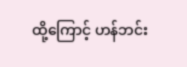ထို့ကြောင့် ဟန်ဘင်း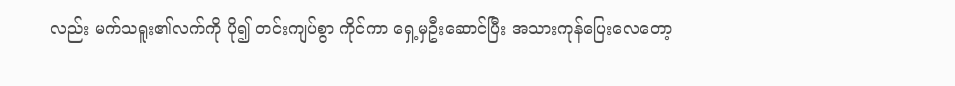လည်း မက်သရူး၏လက်ကို ပို၍ တင်းကျပ်စွာ ကိုင်ကာ ရှေ့မှဦးဆောင်ပြီး အသားကုန်ပြေးလေတော့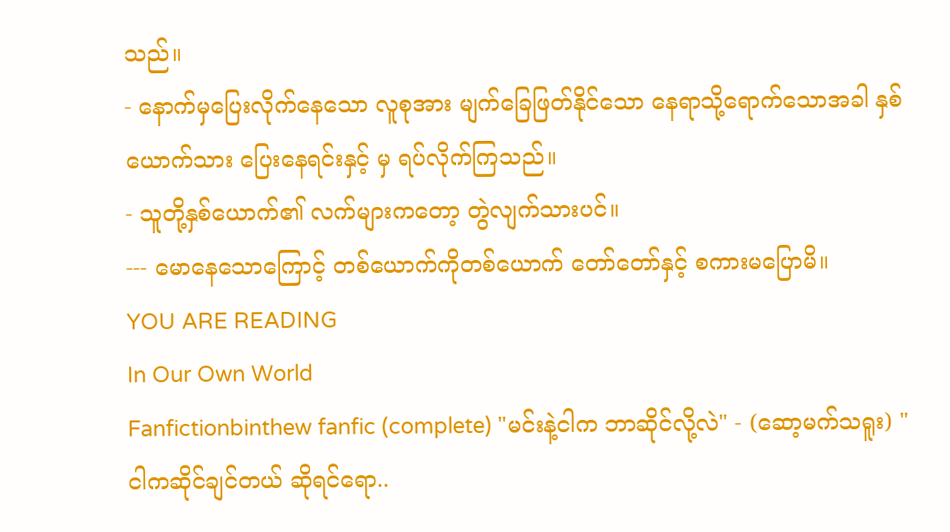သည်။
- နောက်မှပြေးလိုက်နေသော လူစုအား မျက်ခြေဖြတ်နိုင်သော နေရာသို့ရောက်သောအခါ နှစ်ယောက်သား ပြေးနေရင်းနှင့် မှ ရပ်လိုက်ကြသည်။
- သူတို့နှစ်ယောက်၏ လက်များကတော့ တွဲလျက်သားပင်။
--- မောနေသောကြောင့် တစ်ယောက်ကိုတစ်ယောက် တော်တော်နှင့် စကားမပြောမိ။
YOU ARE READING
In Our Own World
Fanfictionbinthew fanfic (complete) "မင်းနဲ့ငါက ဘာဆိုင်လို့လဲ" - (ဆော့မက်သရူး) "ငါကဆိုင်ချင်တယ် ဆိုရင်ရော..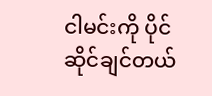ငါမင်းကို ပိုင်ဆိုင်ချင်တယ်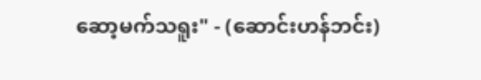ဆော့မက်သရူး" - (ဆောင်းဟန်ဘင်း)